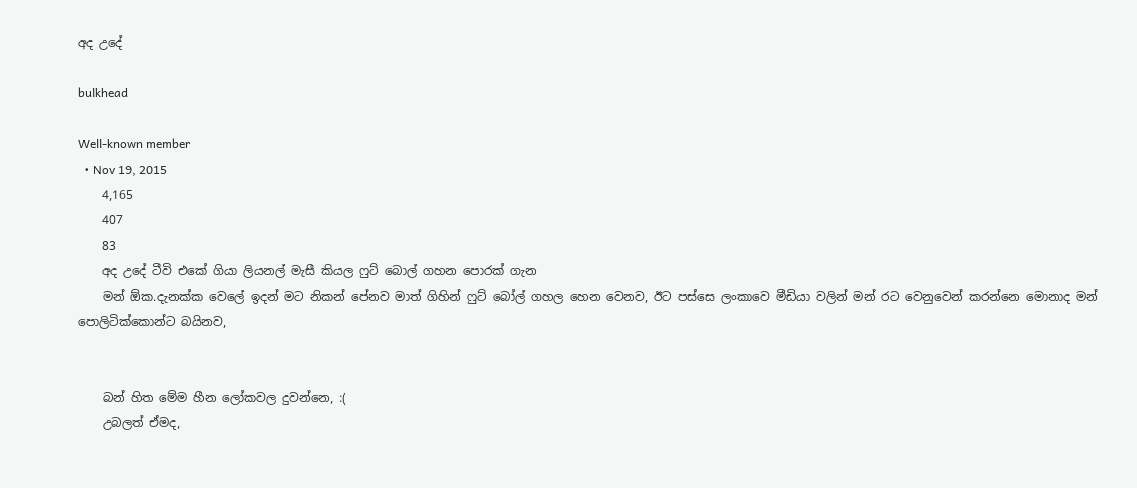අද උදේ

bulkhead

Well-known member
  • Nov 19, 2015
    4,165
    407
    83
    අද උදේ ටීවි එකේ ගියා ලියනල් මැසී කියල ෆුට් බොල් ගහන පොරක් ගැන
    මන් ඕක.දැනක්ක වෙලේ ඉදන් මට නිකන් පේනව මාත් ගිහින් ෆුට් බෝල් ගහල හෙන වෙනව, ඊට පස්සෙ ලංකාවෙ මීඩියා වලින් මන් රට වෙනුවෙන් කරන්නෙ මොනාද මන් පොලිටික්කොන්ට බයිනව,


    බන් හිත මේම හීන ලෝකවල දුවන්නෙ, :(
    උබලත් ඒමද,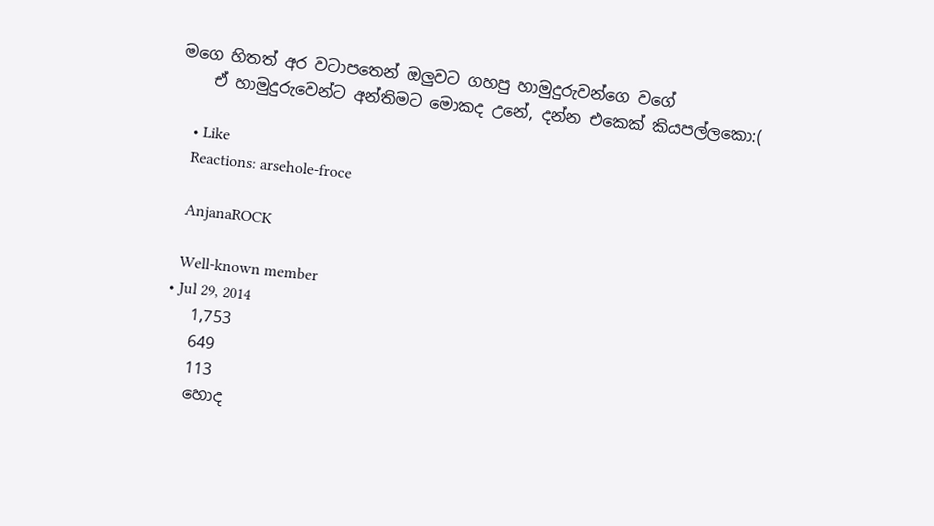මගෙ හිතත් අර වටාපතෙන් ඔලුවට ගහපු හාමුදුරුවන්ගෙ වගේ
    ඒ හාමුදුරුවෙන්ට අන්තිමට මොකද උනේ, දන්න එකෙක් කියපල්ලකො:(

    • Like
    Reactions: arsehole-froce

    AnjanaROCK

    Well-known member
  • Jul 29, 2014
    1,753
    649
    113
    හොද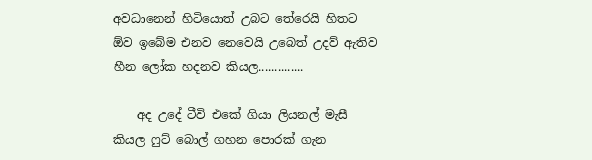අවධානෙන් හිටියොත් උබට තේරෙයි හිතට ඕව ඉබේම එනව නෙවෙයි උබෙත් උදව් ඇතිව හීන ලෝක හදනව කියල..............

    අද උදේ ටීවි එකේ ගියා ලියනල් මැසී කියල ෆුට් බොල් ගහන පොරක් ගැන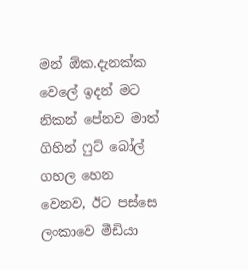මන් ඕක.දැනක්ක වෙලේ ඉදන් මට නිකන් පේනව මාත් ගිහින් ෆුට් බෝල් ගහල හෙන වෙනව, ඊට පස්සෙ ලංකාවෙ මීඩියා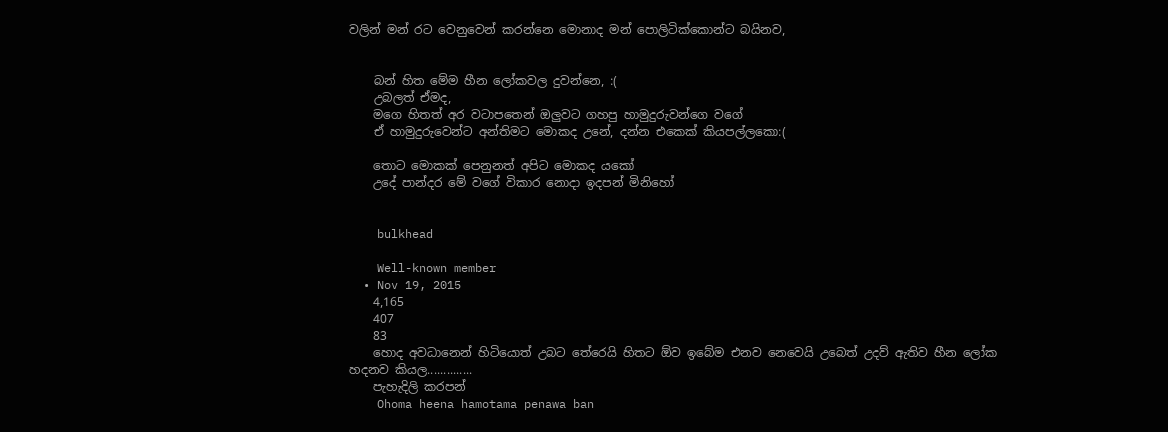වලින් මන් රට වෙනුවෙන් කරන්නෙ මොනාද මන් පොලිටික්කොන්ට බයිනව,


    බන් හිත මේම හීන ලෝකවල දුවන්නෙ, :(
    උබලත් ඒමද,
    මගෙ හිතත් අර වටාපතෙන් ඔලුවට ගහපු හාමුදුරුවන්ගෙ වගේ
    ඒ හාමුදුරුවෙන්ට අන්තිමට මොකද උනේ, දන්න එකෙක් කියපල්ලකො:(

    තොට මොකක් පෙනුනත් අපිට මොකද යකෝ
    උදේ පාන්දර මේ වගේ විකාර නොදා ඉදපන් මිනිහෝ


    bulkhead

    Well-known member
  • Nov 19, 2015
    4,165
    407
    83
    හොද අවධානෙන් හිටියොත් උබට තේරෙයි හිතට ඕව ඉබේම එනව නෙවෙයි උබෙත් උදව් ඇතිව හීන ලෝක හදනව කියල..............
    පැහැදිලි කරපන්
    Ohoma heena hamotama penawa ban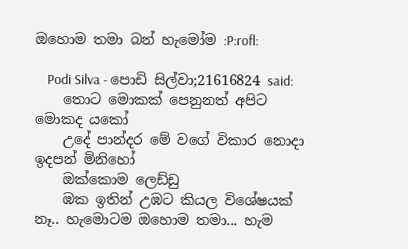ඔහොම තමා බන් හැමෝම :P:rofl:

    Podi Silva - පොඩි සිල්වා;21616824 said:
    තොට මොකක් පෙනුනත් අපිට මොකද යකෝ
    උදේ පාන්දර මේ වගේ විකාර නොදා ඉදපන් මිනිහෝ
    ඔක්කොම ලෙඩ්ඩු
    ඹක ඉතින් උඹට කියල විශේෂයක් නෑ.. හැමොටම ඔහොම තමා... හැම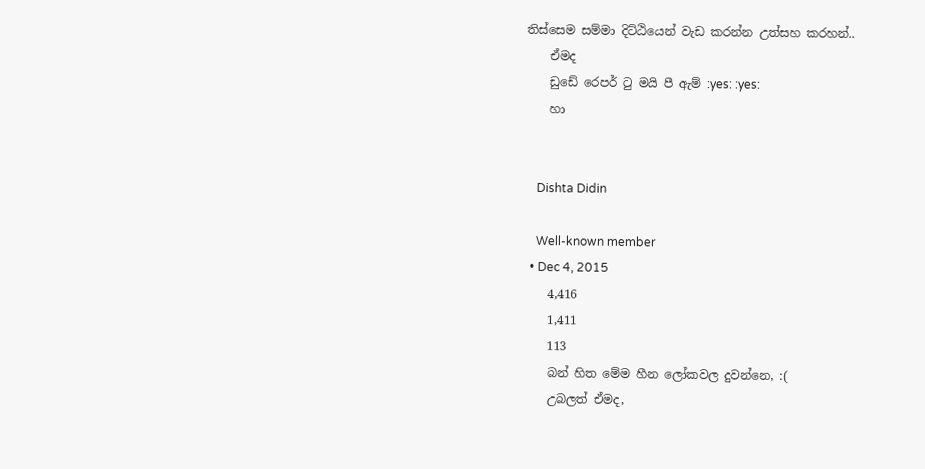තිස්සෙම සම්මා දිට්ඨියෙන් වැඩ කරන්න උත්සහ කරහන්..
    ඒමද
    ඩුඩේ රෙපර් ටු මයි පී ඇම් :yes: :yes:
    හා


    Dishta Didin

    Well-known member
  • Dec 4, 2015
    4,416
    1,411
    113
    බන් හිත මේම හීන ලෝකවල දුවන්නෙ, :(
    උබලත් ඒමද,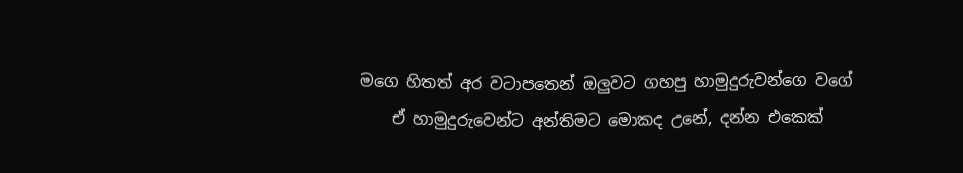මගෙ හිතත් අර වටාපතෙන් ඔලුවට ගහපු හාමුදුරුවන්ගෙ වගේ
    ඒ හාමුදුරුවෙන්ට අන්තිමට මොකද උනේ, දන්න එකෙක්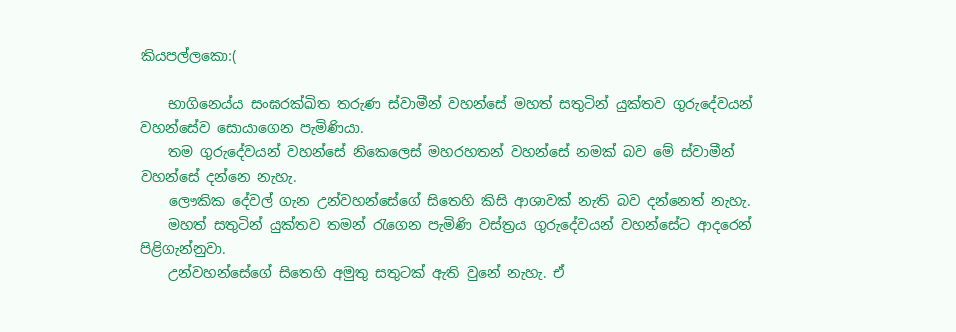කියපල්ලකො:(

    භාගිනෙය්ය සංඝරක්ඛිත තරුණ ස්වාමීන් වහන්සේ මහත් සතුටින් යුක්තව ගුරුදේවයන් වහන්සේව සොයාගෙන පැමිණියා.
    තම ගුරුදේවයන් වහන්සේ නිකෙලෙස් මහරහතන් වහන්සේ නමක් බව මේ ස්වාමීන් වහන්සේ දන්නෙ නැහැ.
    ලෞකික දේවල් ගැන උන්වහන්සේගේ සිතෙහි කිසි ආශාවක් නැති බව දන්නෙත් නැහැ.
    මහත් සතුටින් යුක්තව තමන් රැගෙන පැමිණි වස්ත්‍රය ගුරුදේවයන් වහන්සේට ආදරෙන් පිළිගැන්නුවා.
    උන්වහන්සේගේ සිතෙහි අමුතු සතුටක් ඇති වුනේ නැහැ. ඒ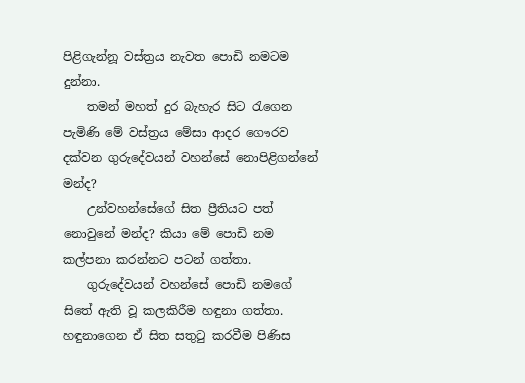පිළිගැන්නූ වස්ත්‍රය නැවත පොඩි නමටම දුන්නා.
    තමන් මහත් දුර බැහැර සිට රැගෙන පැමිණි මේ වස්ත්‍රය මේසා ආදර ගෞරව දක්වන ගුරුදේවයන් වහන්සේ නොපිළිගන්නේ මන්ද?
    උන්වහන්සේගේ සිත ප්‍රීතියට පත් නොවුනේ මන්ද? කියා මේ පොඩි නම කල්පනා කරන්නට පටන් ගත්තා.
    ගුරුදේවයන් වහන්සේ පොඩි නමගේ සිතේ ඇති වූ කලකිරීම හඳුනා ගත්තා. හඳුනාගෙන ඒ සිත සතුටු කරවීම පිණිස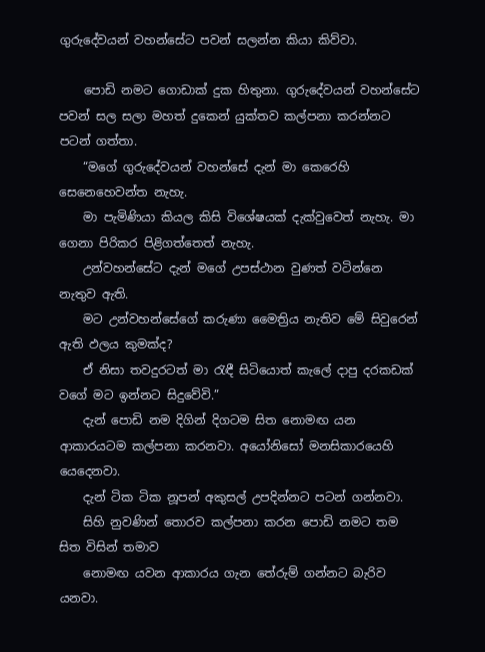ගුරුදේවයන් වහන්සේට පවන් සලන්න කියා කිව්වා.

    පොඩි නමට ගොඩාක් දුක හිතුනා. ගුරුදේවයන් වහන්සේට පවන් සල සලා මහත් දුකෙන් යුක්තව කල්පනා කරන්නට පටන් ගත්තා.
    “මගේ ගුරුදේවයන් වහන්සේ දැන් මා කෙරෙහි සෙනෙහෙවන්ත නැහැ.
    මා පැමිණියා කියල කිසි විශේෂයක් දැක්වුවෙත් නැහැ. මා ගෙනා පිරිකර පිළිගත්තෙත් නැහැ.
    උන්වහන්සේට දැන් මගේ උපස්ථාන වුණත් වටින්නෙ නැතුව ඇති.
    මට උන්වහන්සේගේ කරුණා මෛත්‍රිය නැතිව මේ සිවුරෙන් ඇති ඵලය කුමක්ද?
    ඒ නිසා තවදුරටත් මා රැඳී සිටියොත් කැලේ දාපු දරකඩක් වගේ මට ඉන්නට සිදුවේවි.”
    දැන් පොඩි නම දිගින් දිගටම සිත නොමඟ යන ආකාරයටම කල්පනා කරනවා. අයෝනිසෝ මනසිකාරයෙහි යෙදෙනවා.
    දැන් ටික ටික නූපන් අකුසල් උපදින්නට පටන් ගන්නවා.
    සිහි නුවණින් තොරව කල්පනා කරන පොඩි නමට තම සිත විසින් තමාව
    නොමඟ යවන ආකාරය ගැන තේරුම් ගන්නට බැරිව යනවා.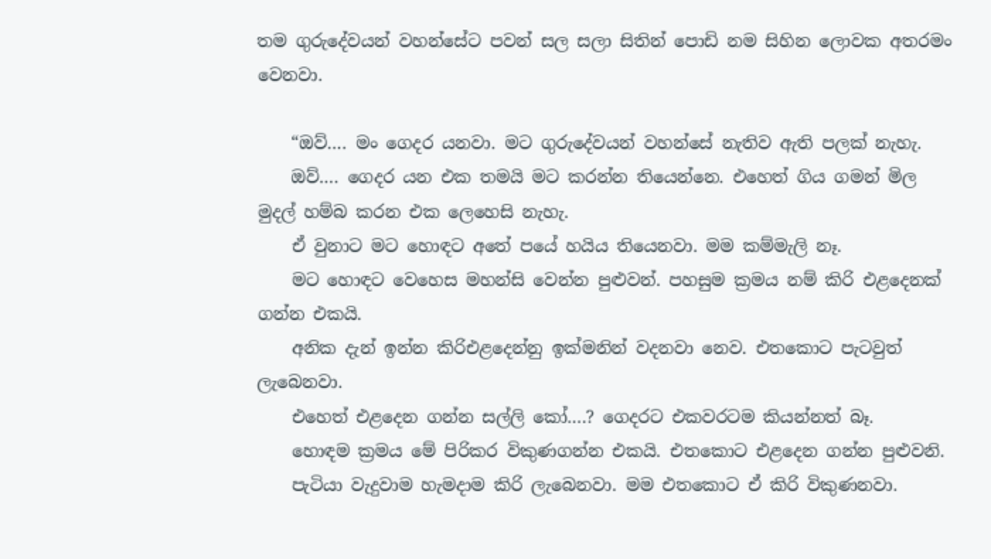තම ගුරුදේවයන් වහන්සේට පවන් සල සලා සිතින් පොඩි නම සිහින ලොවක අතරමං වෙනවා.

    “ඔව්…. මං ගෙදර යනවා. මට ගුරුදේවයන් වහන්සේ නැතිව ඇති පලක් නැහැ.
    ඔව්…. ගෙදර යන එක තමයි මට කරන්න තියෙන්නෙ. එහෙත් ගිය ගමන් මිල මුදල් හම්බ කරන එක ලෙහෙසි නැහැ.
    ඒ වුනාට මට හොඳට අතේ පයේ හයිය තියෙනවා. මම කම්මැලි නෑ.
    මට හොඳට වෙහෙස මහන්සි වෙන්න පුළුවන්. පහසුම ක්‍රමය නම් කිරි එළදෙනක් ගන්න එකයි.
    අනික දැන් ඉන්න කිරිඑළදෙන්නු ඉක්මනින් වදනවා නෙව. එතකොට පැටවුත් ලැබෙනවා.
    එහෙත් එළදෙන ගන්න සල්ලි කෝ….? ගෙදරට එකවරටම කියන්නත් බෑ.
    හොඳම ක්‍රමය මේ පිරිකර විකුණගන්න එකයි. එතකොට එළදෙන ගන්න පුළුවනි.
    පැටියා වැදුවාම හැමදාම කිරි ලැබෙනවා. මම එතකොට ඒ කිරි විකුණනවා.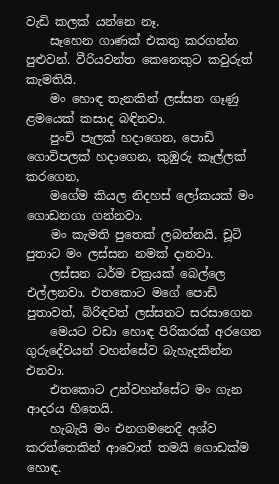වැඩි කලක් යන්නෙ නෑ.
    සෑහෙන ගාණක් එකතු කරගන්න පුළුවන්. වීරියවන්ත කෙනෙකුට කවුරුත් කැමතියි.
    මං හොඳ තැනකින් ලස්සන ගෑණු ළමයෙක් කසාද බඳිනවා.
    පුංචි පැලක් හදාගෙන, පොඩි ගොවිපලක් හදාගෙන, කුඹුරු කෑල්ලක් කරගෙන,
    මගේම කියල නිදහස් ලෝකයක් මං ගොඩනගා ගන්නවා.
    මං කැමති පුතෙක් ලබන්නයි. චූටි පුතාට මං ලස්සන නමක් දානවා.
    ලස්සන ධර්ම චක්‍රයක් බෙල්ලෙ එල්ලනවා. එතකොට මගේ පොඩි පුතාවත්, බිරිඳවත් ලස්සනට සරසාගෙන
    මෙයට වඩා හොඳ පිරිකරක් අරගෙන ගුරුදේවයන් වහන්සේව බැහැදකින්න එනවා.
    එතකොට උන්වහන්සේට මං ගැන ආදරය හිතෙයි.
    හැබැයි මං එනගමනෙදි අශ්ව කරත්තෙකින් ආවොත් තමයි ගොඩක්ම හොඳ.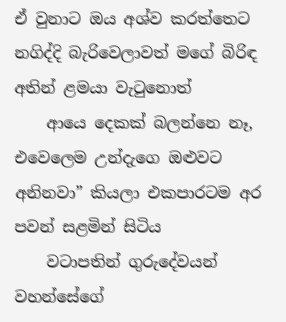ඒ වුනාට ඔය අශ්ව කරත්තෙට නගිද්දි බැරිවෙලාවත් මගේ බිරිඳ අතින් ළමයා වැටුනොත්
    ආයෙ දෙකක් බලන්නෙ නෑ, එවෙලෙම උන්දැගෙ ඔළුවට අනිනවා” කියලා එකපාරටම අර පවන් සළමින් සිටිය
    වටාපතින් ගුරුදේවයන් වහන්සේගේ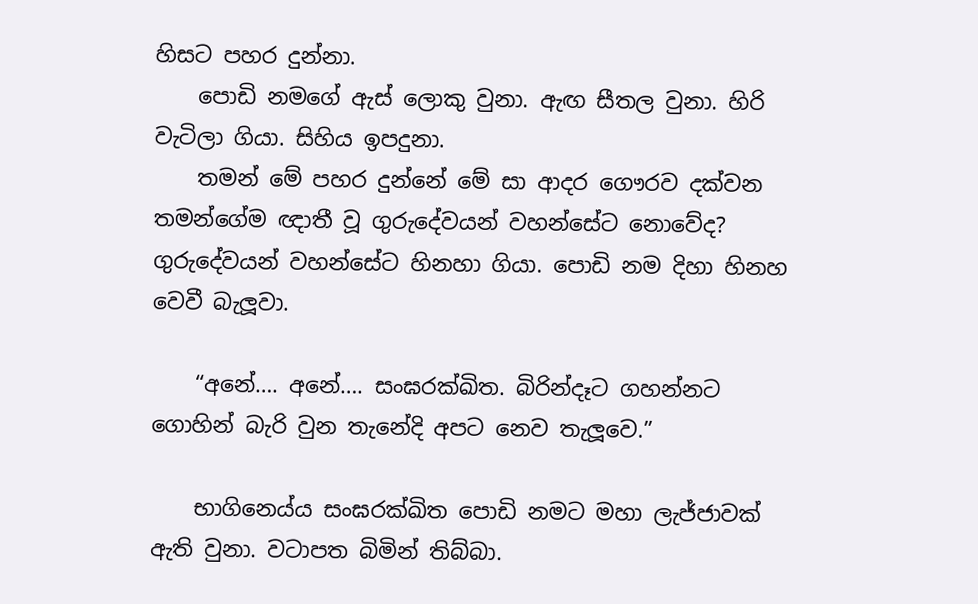හිසට පහර දුන්නා.
    පොඩි නමගේ ඇස් ලොකු වුනා. ඇඟ සීතල වුනා. හිරි වැටිලා ගියා. සිහිය ඉපදුනා.
    තමන් මේ පහර දුන්නේ මේ සා ආදර ගෞරව දක්වන තමන්ගේම ඥාතී වූ ගුරුදේවයන් වහන්සේට නොවේද? ගුරුදේවයන් වහන්සේට හිනහා ගියා. පොඩි නම දිහා හිනහ වෙවී බැලූවා.

    “අනේ…. අනේ…. සංඝරක්ඛිත. බිරින්දෑට ගහන්නට ගොහින් බැරි වුන තැනේදි අපට නෙව තැලූවෙ.”

    භාගිනෙය්ය සංඝරක්ඛිත පොඩි නමට මහා ලැජ්ජාවක් ඇති වුනා. වටාපත බිමින් තිබ්බා.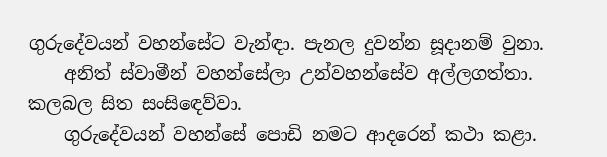ගුරුදේවයන් වහන්සේට වැන්ඳා. පැනල දුවන්න සූදානම් වුනා.
    අනිත් ස්වාමීන් වහන්සේලා උන්වහන්සේව අල්ලගත්තා. කලබල සිත සංසිඳෙව්වා.
    ගුරුදේවයන් වහන්සේ පොඩි නමට ආදරෙන් කථා කළා.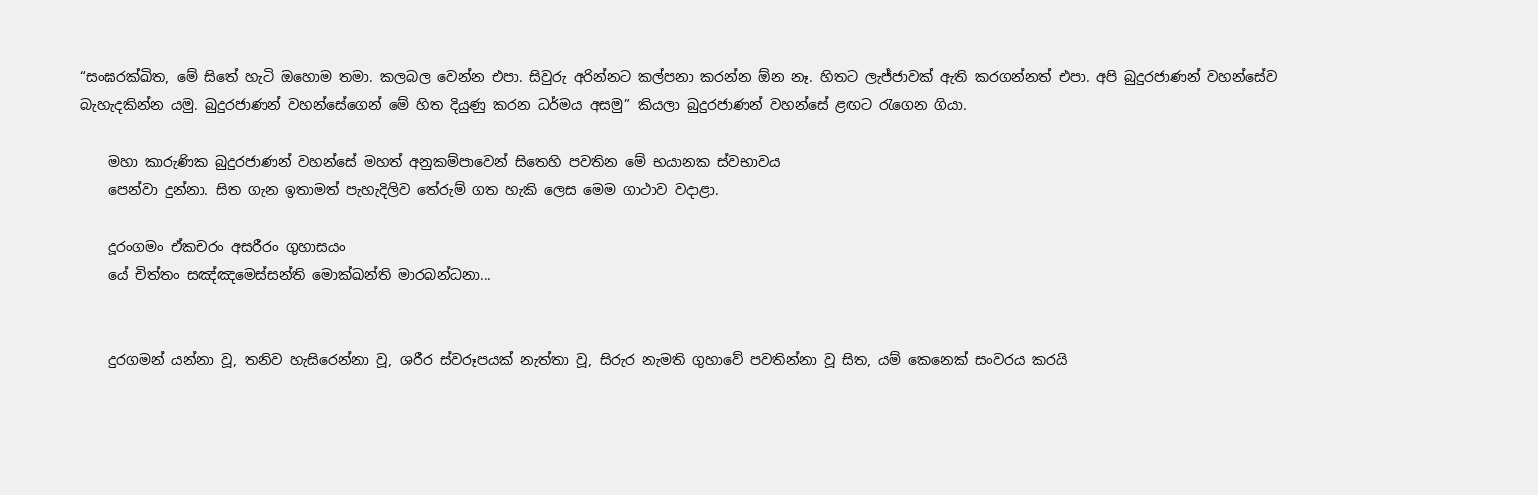“සංඝරක්ඛිත, මේ සිතේ හැටි ඔහොම තමා. කලබල වෙන්න එපා. සිවුරු අරින්නට කල්පනා කරන්න ඕන නෑ. හිතට ලැජ්ජාවක් ඇති කරගන්නත් එපා. අපි බුදුරජාණන් වහන්සේව බැහැදකින්න යමු. බුදුරජාණන් වහන්සේගෙන් මේ හිත දියුණු කරන ධර්මය අසමු” කියලා බුදුරජාණන් වහන්සේ ළඟට රැගෙන ගියා.

    මහා කාරුණික බුදුරජාණන් වහන්සේ මහත් අනුකම්පාවෙන් සිතෙහි පවතින මේ භයානක ස්වභාවය
    පෙන්වා දුන්නා. සිත ගැන ඉතාමත් පැහැදිලිව තේරුම් ගත හැකි ලෙස මෙම ගාථාව වදාළා.

    දූරංගමං ඒකචරං අසරීරං ගුහාසයං
    යේ චිත්තං සඤ්ඤමෙස්සන්ති මොක්ඛන්ති මාරබන්ධනා...


    දුරගමන් යන්නා වූ, තනිව හැසිරෙන්නා වූ, ශරීර ස්වරූපයක් නැත්තා වූ, සිරුර නැමති ගුහාවේ පවතින්නා වූ සිත, යම් කෙනෙක් සංවරය කරයි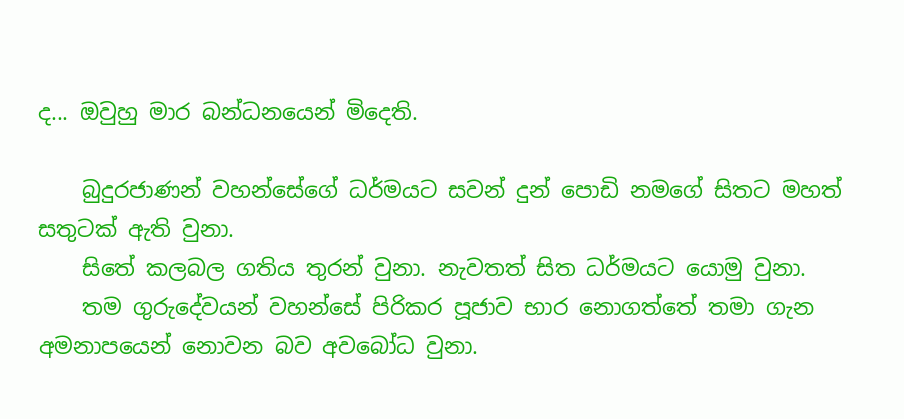ද... ඔවුහු මාර බන්ධනයෙන් මිදෙති.

    බුදුරජාණන් වහන්සේගේ ධර්මයට සවන් දුන් පොඩි නමගේ සිතට මහත් සතුටක් ඇති වුනා.
    සිතේ කලබල ගතිය තුරන් වුනා. නැවතත් සිත ධර්මයට යොමු වුනා.
    තම ගුරුදේවයන් වහන්සේ පිරිකර පූජාව භාර නොගත්තේ තමා ගැන අමනාපයෙන් නොවන බව අවබෝධ වුනා.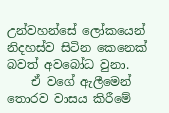උන්වහන්සේ ලෝකයෙන් නිදහස්ව සිටින කෙනෙක් බවත් අවබෝධ වුනා.
    ඒ වගේ ඇලීමෙන් තොරව වාසය කිරීමේ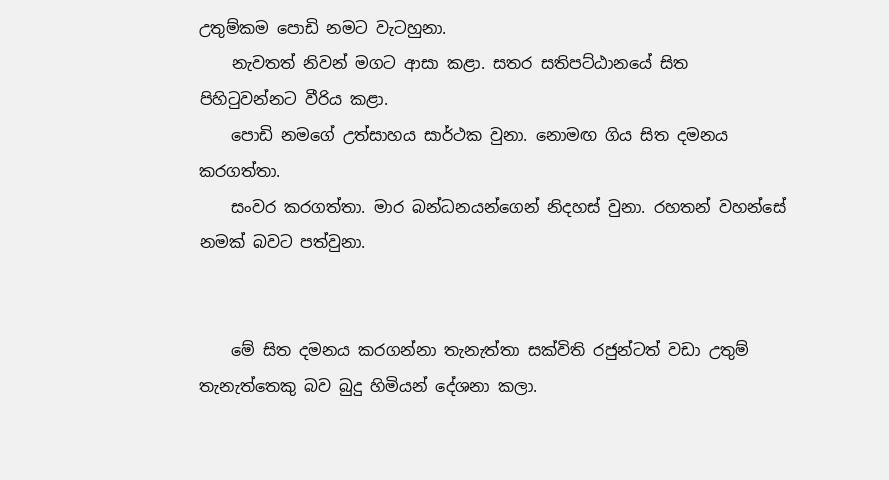උතුම්කම පොඩි නමට වැටහුනා.
    නැවතත් නිවන් මගට ආසා කළා. සතර සතිපට්ඨානයේ සිත පිහිටුවන්නට වීරිය කළා.
    පොඩි නමගේ උත්සාහය සාර්ථක වුනා. නොමඟ ගිය සිත දමනය කරගත්තා.
    සංවර කරගත්තා. මාර බන්ධනයන්ගෙන් නිදහස් වුනා. රහතන් වහන්සේ නමක් බවට පත්වුනා.


    මේ සිත දමනය කරගන්නා තැනැත්තා සක්විති රජුන්ටත් වඩා උතුම් තැනැත්තෙකු බව බුදු හිමියන් දේශනා කලා.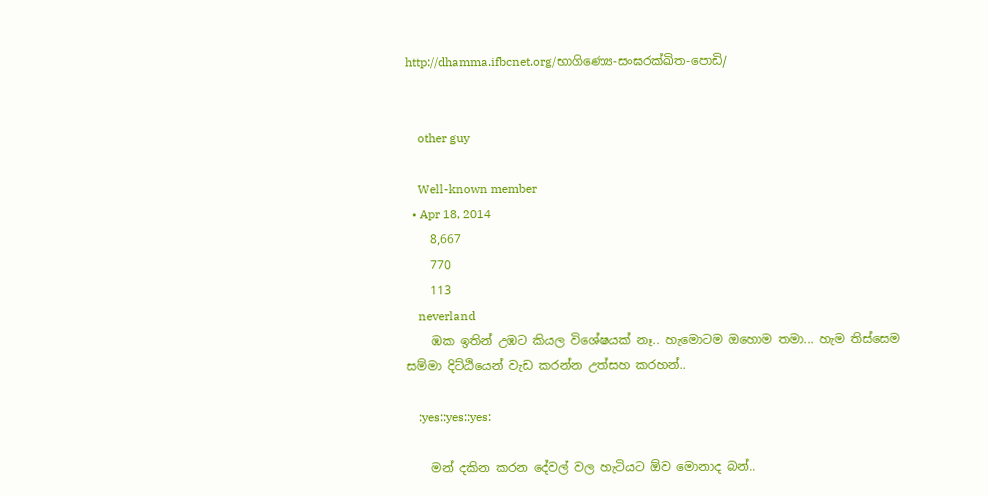http://dhamma.ifbcnet.org/භාගිණ්‍යෙ-සංඝරක්ඛිත-පොඩි/


    other guy

    Well-known member
  • Apr 18, 2014
    8,667
    770
    113
    neverland
    ඹක ඉතින් උඹට කියල විශේෂයක් නෑ.. හැමොටම ඔහොම තමා... හැම තිස්සෙම සම්මා දිට්ඨියෙන් වැඩ කරන්න උත්සහ කරහන්..

    :yes::yes::yes:

    මන් දකින කරන දේවල් වල හැටියට ඕව මොනාද බන්..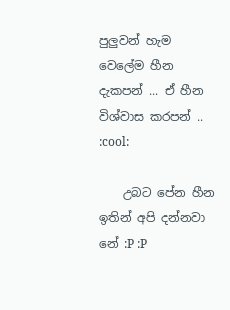පුලුවන් හැම වෙලේම හීන දැකපන් ... ඒ හීන විශ්වාස කරපන් .. :cool:

    උබට පේන හීන ඉතින් අපි දන්නවා නේ :P :P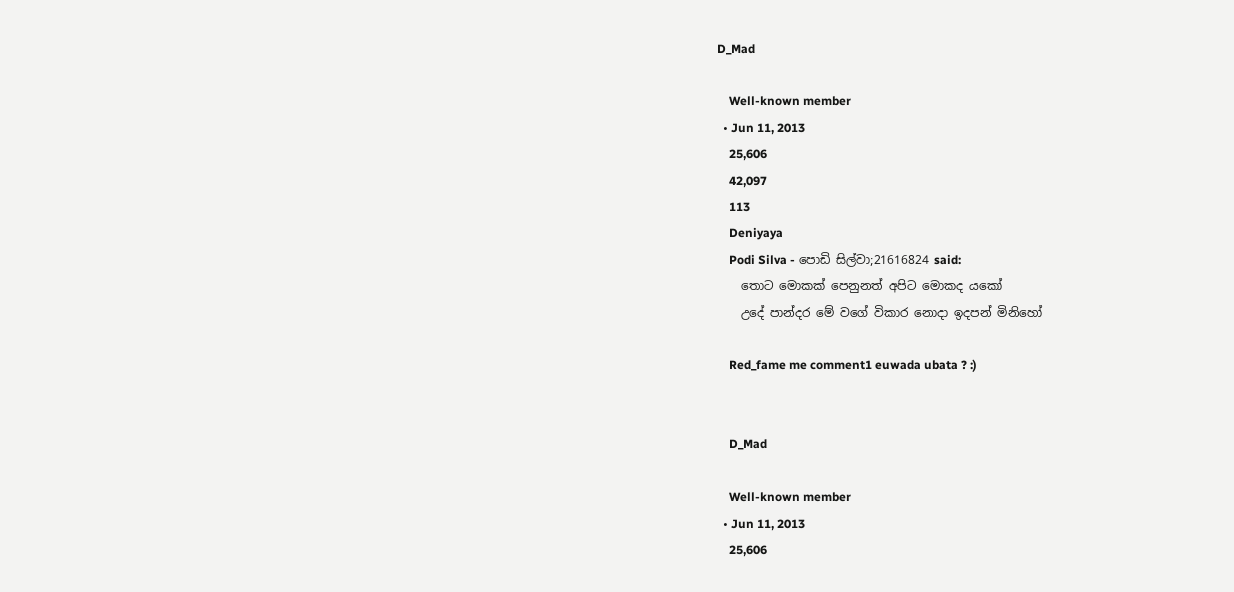D_Mad

    Well-known member
  • Jun 11, 2013
    25,606
    42,097
    113
    Deniyaya
    Podi Silva - පොඩි සිල්වා;21616824 said:
    තොට මොකක් පෙනුනත් අපිට මොකද යකෝ
    උදේ පාන්දර මේ වගේ විකාර නොදා ඉදපන් මිනිහෝ

    Red_fame me comment1 euwada ubata ? :)


    D_Mad

    Well-known member
  • Jun 11, 2013
    25,606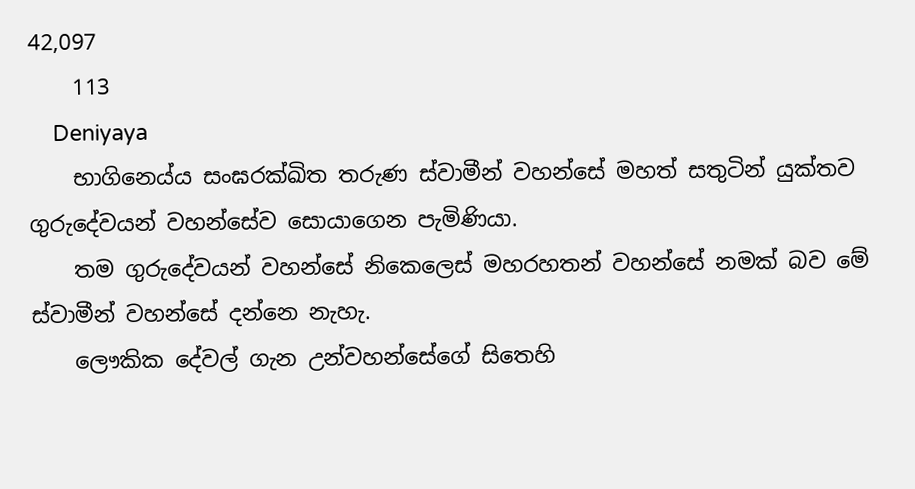42,097
    113
    Deniyaya
    භාගිනෙය්ය සංඝරක්ඛිත තරුණ ස්වාමීන් වහන්සේ මහත් සතුටින් යුක්තව ගුරුදේවයන් වහන්සේව සොයාගෙන පැමිණියා.
    තම ගුරුදේවයන් වහන්සේ නිකෙලෙස් මහරහතන් වහන්සේ නමක් බව මේ ස්වාමීන් වහන්සේ දන්නෙ නැහැ.
    ලෞකික දේවල් ගැන උන්වහන්සේගේ සිතෙහි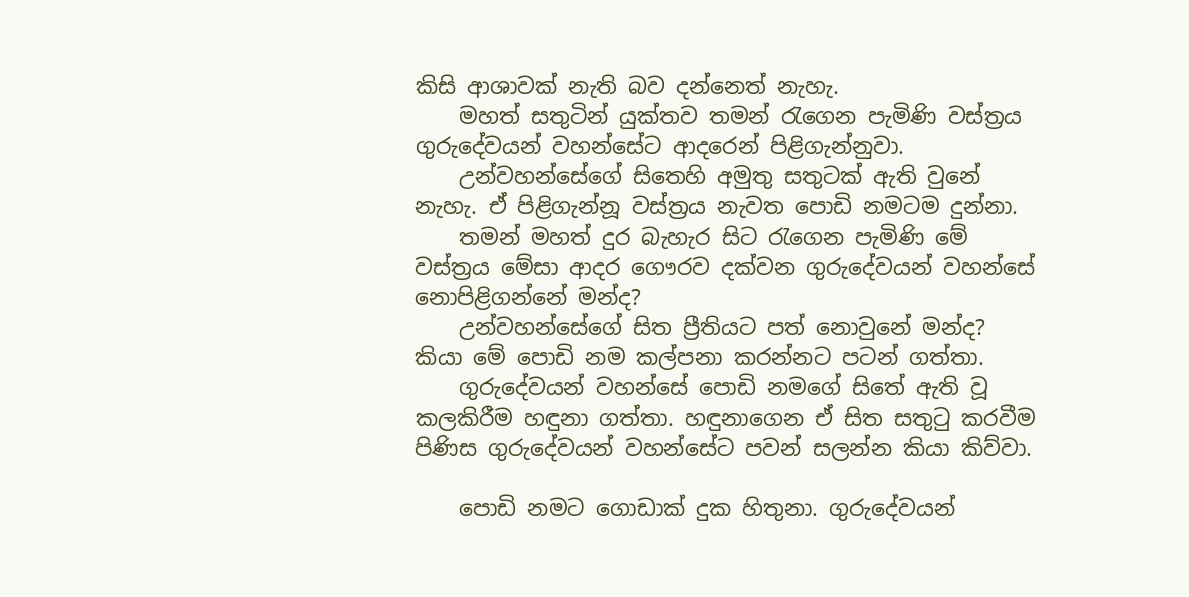කිසි ආශාවක් නැති බව දන්නෙත් නැහැ.
    මහත් සතුටින් යුක්තව තමන් රැගෙන පැමිණි වස්ත්‍රය ගුරුදේවයන් වහන්සේට ආදරෙන් පිළිගැන්නුවා.
    උන්වහන්සේගේ සිතෙහි අමුතු සතුටක් ඇති වුනේ නැහැ. ඒ පිළිගැන්නූ වස්ත්‍රය නැවත පොඩි නමටම දුන්නා.
    තමන් මහත් දුර බැහැර සිට රැගෙන පැමිණි මේ වස්ත්‍රය මේසා ආදර ගෞරව දක්වන ගුරුදේවයන් වහන්සේ නොපිළිගන්නේ මන්ද?
    උන්වහන්සේගේ සිත ප්‍රීතියට පත් නොවුනේ මන්ද? කියා මේ පොඩි නම කල්පනා කරන්නට පටන් ගත්තා.
    ගුරුදේවයන් වහන්සේ පොඩි නමගේ සිතේ ඇති වූ කලකිරීම හඳුනා ගත්තා. හඳුනාගෙන ඒ සිත සතුටු කරවීම පිණිස ගුරුදේවයන් වහන්සේට පවන් සලන්න කියා කිව්වා.

    පොඩි නමට ගොඩාක් දුක හිතුනා. ගුරුදේවයන්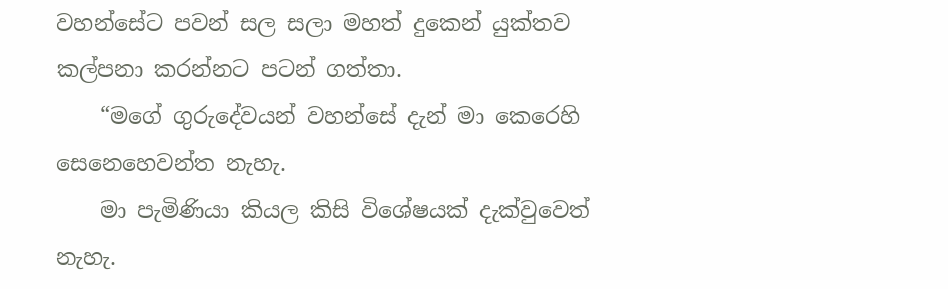වහන්සේට පවන් සල සලා මහත් දුකෙන් යුක්තව කල්පනා කරන්නට පටන් ගත්තා.
    “මගේ ගුරුදේවයන් වහන්සේ දැන් මා කෙරෙහි සෙනෙහෙවන්ත නැහැ.
    මා පැමිණියා කියල කිසි විශේෂයක් දැක්වුවෙත් නැහැ.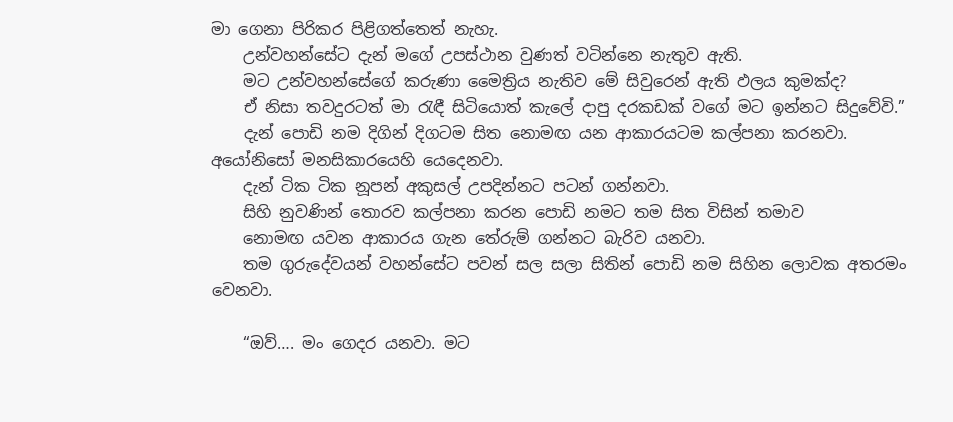මා ගෙනා පිරිකර පිළිගත්තෙත් නැහැ.
    උන්වහන්සේට දැන් මගේ උපස්ථාන වුණත් වටින්නෙ නැතුව ඇති.
    මට උන්වහන්සේගේ කරුණා මෛත්‍රිය නැතිව මේ සිවුරෙන් ඇති ඵලය කුමක්ද?
    ඒ නිසා තවදුරටත් මා රැඳී සිටියොත් කැලේ දාපු දරකඩක් වගේ මට ඉන්නට සිදුවේවි.”
    දැන් පොඩි නම දිගින් දිගටම සිත නොමඟ යන ආකාරයටම කල්පනා කරනවා. අයෝනිසෝ මනසිකාරයෙහි යෙදෙනවා.
    දැන් ටික ටික නූපන් අකුසල් උපදින්නට පටන් ගන්නවා.
    සිහි නුවණින් තොරව කල්පනා කරන පොඩි නමට තම සිත විසින් තමාව
    නොමඟ යවන ආකාරය ගැන තේරුම් ගන්නට බැරිව යනවා.
    තම ගුරුදේවයන් වහන්සේට පවන් සල සලා සිතින් පොඩි නම සිහින ලොවක අතරමං වෙනවා.

    “ඔව්…. මං ගෙදර යනවා. මට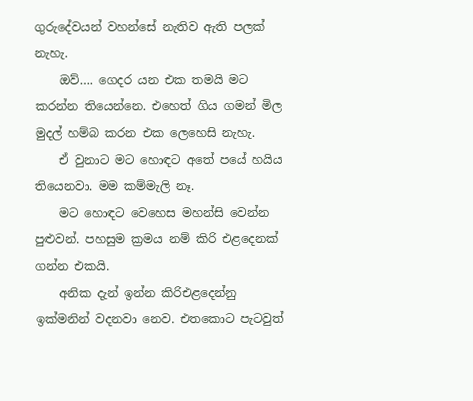ගුරුදේවයන් වහන්සේ නැතිව ඇති පලක් නැහැ.
    ඔව්…. ගෙදර යන එක තමයි මට කරන්න තියෙන්නෙ. එහෙත් ගිය ගමන් මිල මුදල් හම්බ කරන එක ලෙහෙසි නැහැ.
    ඒ වුනාට මට හොඳට අතේ පයේ හයිය තියෙනවා. මම කම්මැලි නෑ.
    මට හොඳට වෙහෙස මහන්සි වෙන්න පුළුවන්. පහසුම ක්‍රමය නම් කිරි එළදෙනක් ගන්න එකයි.
    අනික දැන් ඉන්න කිරිඑළදෙන්නු ඉක්මනින් වදනවා නෙව. එතකොට පැටවුත්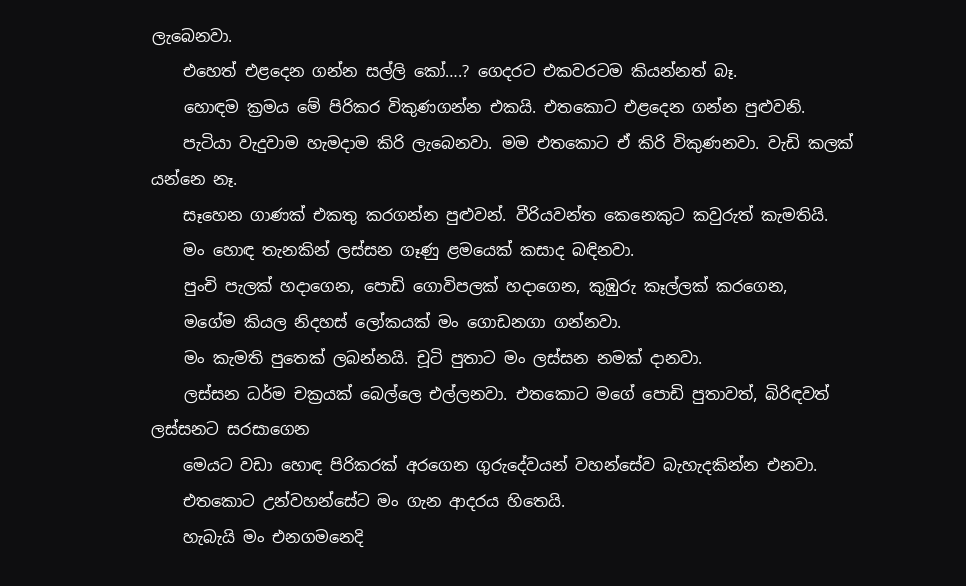ලැබෙනවා.
    එහෙත් එළදෙන ගන්න සල්ලි කෝ….? ගෙදරට එකවරටම කියන්නත් බෑ.
    හොඳම ක්‍රමය මේ පිරිකර විකුණගන්න එකයි. එතකොට එළදෙන ගන්න පුළුවනි.
    පැටියා වැදුවාම හැමදාම කිරි ලැබෙනවා. මම එතකොට ඒ කිරි විකුණනවා. වැඩි කලක් යන්නෙ නෑ.
    සෑහෙන ගාණක් එකතු කරගන්න පුළුවන්. වීරියවන්ත කෙනෙකුට කවුරුත් කැමතියි.
    මං හොඳ තැනකින් ලස්සන ගෑණු ළමයෙක් කසාද බඳිනවා.
    පුංචි පැලක් හදාගෙන, පොඩි ගොවිපලක් හදාගෙන, කුඹුරු කෑල්ලක් කරගෙන,
    මගේම කියල නිදහස් ලෝකයක් මං ගොඩනගා ගන්නවා.
    මං කැමති පුතෙක් ලබන්නයි. චූටි පුතාට මං ලස්සන නමක් දානවා.
    ලස්සන ධර්ම චක්‍රයක් බෙල්ලෙ එල්ලනවා. එතකොට මගේ පොඩි පුතාවත්, බිරිඳවත් ලස්සනට සරසාගෙන
    මෙයට වඩා හොඳ පිරිකරක් අරගෙන ගුරුදේවයන් වහන්සේව බැහැදකින්න එනවා.
    එතකොට උන්වහන්සේට මං ගැන ආදරය හිතෙයි.
    හැබැයි මං එනගමනෙදි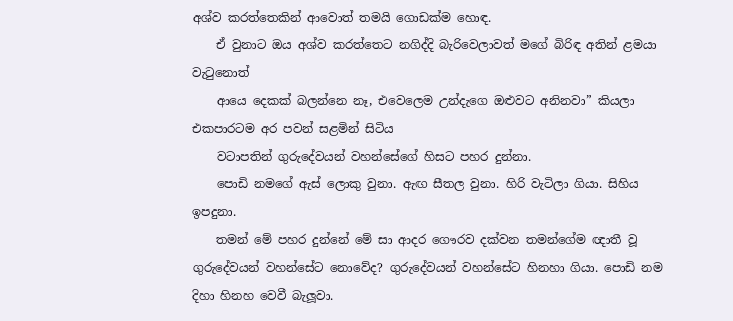අශ්ව කරත්තෙකින් ආවොත් තමයි ගොඩක්ම හොඳ.
    ඒ වුනාට ඔය අශ්ව කරත්තෙට නගිද්දි බැරිවෙලාවත් මගේ බිරිඳ අතින් ළමයා වැටුනොත්
    ආයෙ දෙකක් බලන්නෙ නෑ, එවෙලෙම උන්දැගෙ ඔළුවට අනිනවා” කියලා එකපාරටම අර පවන් සළමින් සිටිය
    වටාපතින් ගුරුදේවයන් වහන්සේගේ හිසට පහර දුන්නා.
    පොඩි නමගේ ඇස් ලොකු වුනා. ඇඟ සීතල වුනා. හිරි වැටිලා ගියා. සිහිය ඉපදුනා.
    තමන් මේ පහර දුන්නේ මේ සා ආදර ගෞරව දක්වන තමන්ගේම ඥාතී වූ ගුරුදේවයන් වහන්සේට නොවේද? ගුරුදේවයන් වහන්සේට හිනහා ගියා. පොඩි නම දිහා හිනහ වෙවී බැලූවා.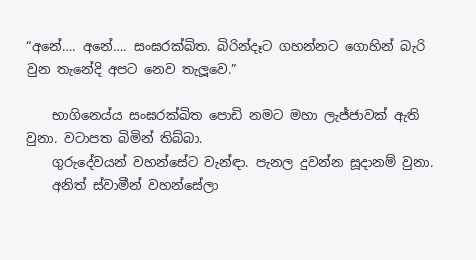“අනේ…. අනේ…. සංඝරක්ඛිත. බිරින්දෑට ගහන්නට ගොහින් බැරි වුන තැනේදි අපට නෙව තැලූවෙ.”

    භාගිනෙය්ය සංඝරක්ඛිත පොඩි නමට මහා ලැජ්ජාවක් ඇති වුනා. වටාපත බිමින් තිබ්බා.
    ගුරුදේවයන් වහන්සේට වැන්ඳා. පැනල දුවන්න සූදානම් වුනා.
    අනිත් ස්වාමීන් වහන්සේලා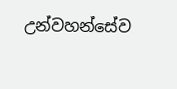උන්වහන්සේව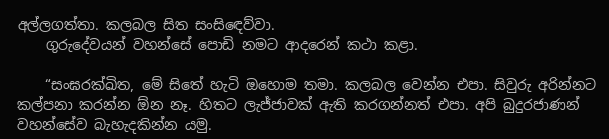අල්ලගත්තා. කලබල සිත සංසිඳෙව්වා.
    ගුරුදේවයන් වහන්සේ පොඩි නමට ආදරෙන් කථා කළා.

    “සංඝරක්ඛිත, මේ සිතේ හැටි ඔහොම තමා. කලබල වෙන්න එපා. සිවුරු අරින්නට කල්පනා කරන්න ඕන නෑ. හිතට ලැජ්ජාවක් ඇති කරගන්නත් එපා. අපි බුදුරජාණන් වහන්සේව බැහැදකින්න යමු.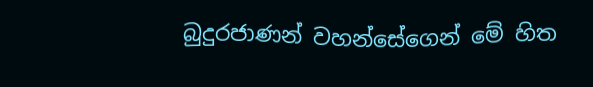බුදුරජාණන් වහන්සේගෙන් මේ හිත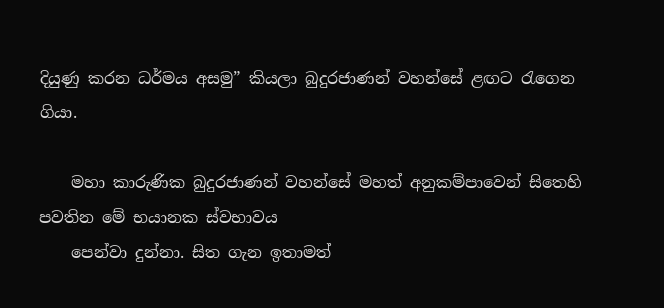දියුණු කරන ධර්මය අසමු” කියලා බුදුරජාණන් වහන්සේ ළඟට රැගෙන ගියා.

    මහා කාරුණික බුදුරජාණන් වහන්සේ මහත් අනුකම්පාවෙන් සිතෙහි පවතින මේ භයානක ස්වභාවය
    පෙන්වා දුන්නා. සිත ගැන ඉතාමත්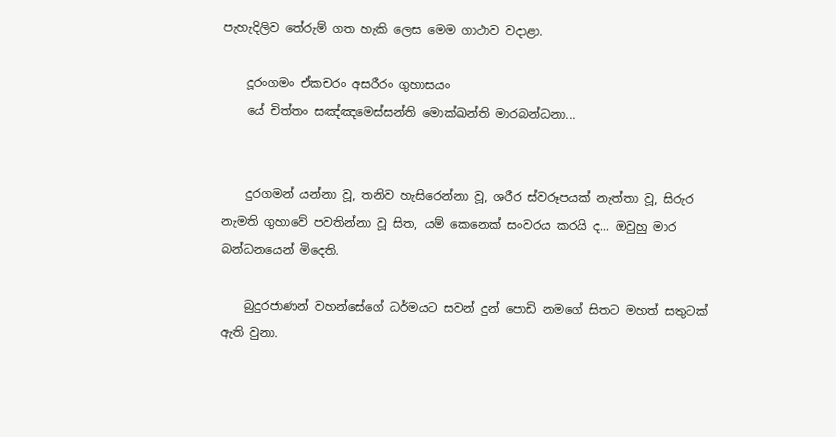පැහැදිලිව තේරුම් ගත හැකි ලෙස මෙම ගාථාව වදාළා.

    දූරංගමං ඒකචරං අසරීරං ගුහාසයං
    යේ චිත්තං සඤ්ඤමෙස්සන්ති මොක්ඛන්ති මාරබන්ධනා...


    දුරගමන් යන්නා වූ, තනිව හැසිරෙන්නා වූ, ශරීර ස්වරූපයක් නැත්තා වූ, සිරුර නැමති ගුහාවේ පවතින්නා වූ සිත, යම් කෙනෙක් සංවරය කරයි ද... ඔවුහු මාර බන්ධනයෙන් මිදෙති.

    බුදුරජාණන් වහන්සේගේ ධර්මයට සවන් දුන් පොඩි නමගේ සිතට මහත් සතුටක් ඇති වුනා.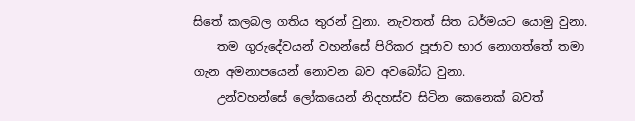සිතේ කලබල ගතිය තුරන් වුනා. නැවතත් සිත ධර්මයට යොමු වුනා.
    තම ගුරුදේවයන් වහන්සේ පිරිකර පූජාව භාර නොගත්තේ තමා ගැන අමනාපයෙන් නොවන බව අවබෝධ වුනා.
    උන්වහන්සේ ලෝකයෙන් නිදහස්ව සිටින කෙනෙක් බවත්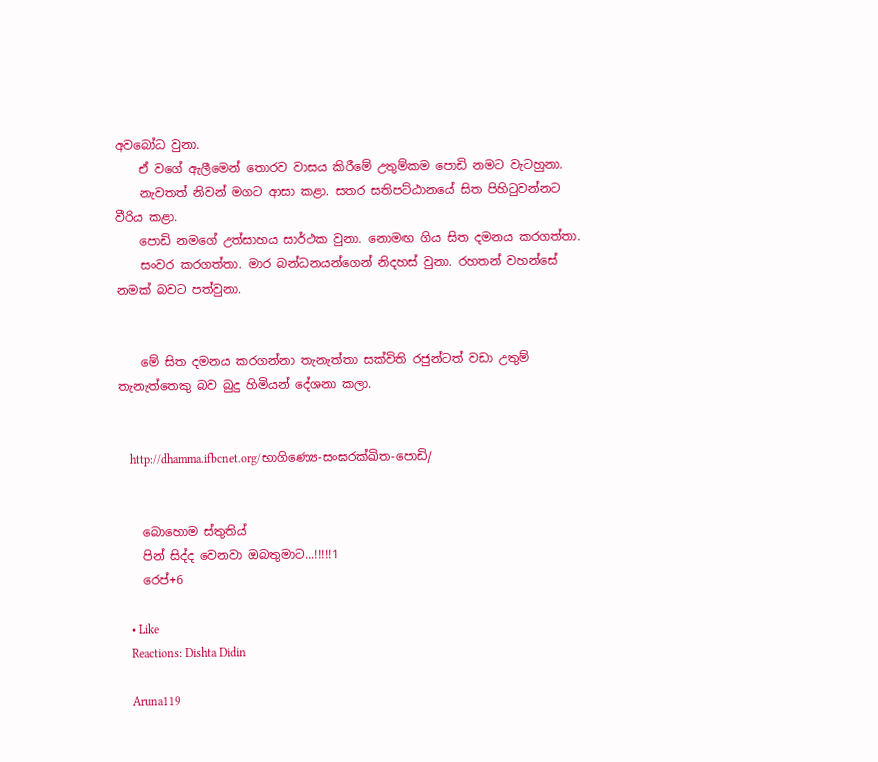අවබෝධ වුනා.
    ඒ වගේ ඇලීමෙන් තොරව වාසය කිරීමේ උතුම්කම පොඩි නමට වැටහුනා.
    නැවතත් නිවන් මගට ආසා කළා. සතර සතිපට්ඨානයේ සිත පිහිටුවන්නට වීරිය කළා.
    පොඩි නමගේ උත්සාහය සාර්ථක වුනා. නොමඟ ගිය සිත දමනය කරගත්තා.
    සංවර කරගත්තා. මාර බන්ධනයන්ගෙන් නිදහස් වුනා. රහතන් වහන්සේ නමක් බවට පත්වුනා.


    මේ සිත දමනය කරගන්නා තැනැත්තා සක්විති රජුන්ටත් වඩා උතුම් තැනැත්තෙකු බව බුදු හිමියන් දේශනා කලා.


    http://dhamma.ifbcnet.org/භාගිණ්‍යෙ-සංඝරක්ඛිත-පොඩි/


    බොහොම ස්තුතිය්
    පින් සිද්ද වෙනවා ඔබතුමාට...!!!!!1
    රෙප්+6

    • Like
    Reactions: Dishta Didin

    Aruna119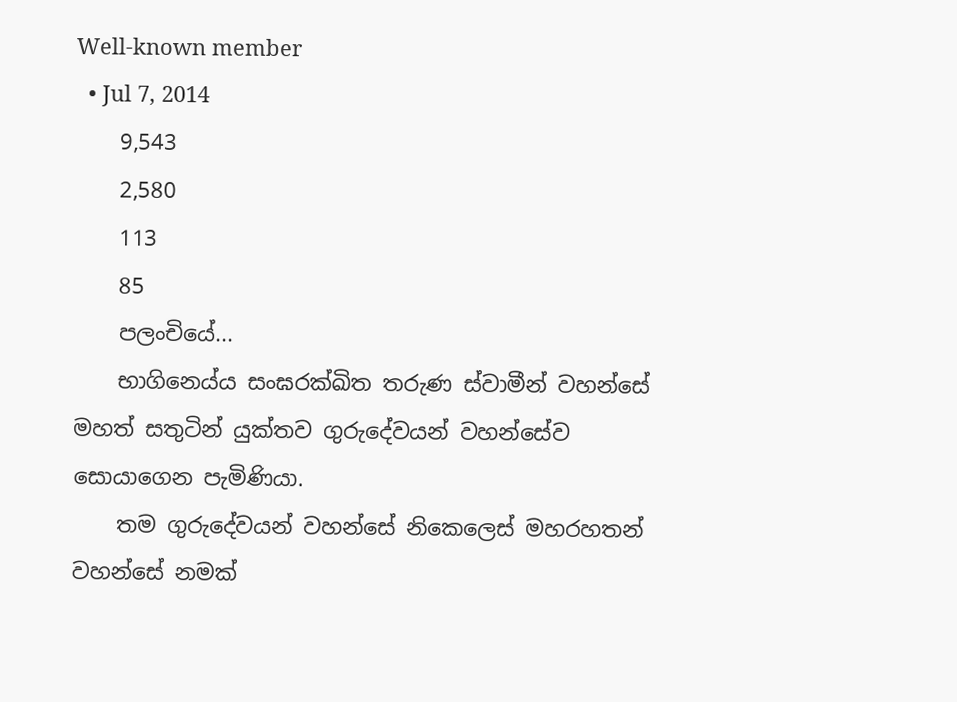Well-known member
  • Jul 7, 2014
    9,543
    2,580
    113
    85
    පලංචියේ...
    භාගිනෙය්ය සංඝරක්ඛිත තරුණ ස්වාමීන් වහන්සේ මහත් සතුටින් යුක්තව ගුරුදේවයන් වහන්සේව සොයාගෙන පැමිණියා.
    තම ගුරුදේවයන් වහන්සේ නිකෙලෙස් මහරහතන් වහන්සේ නමක්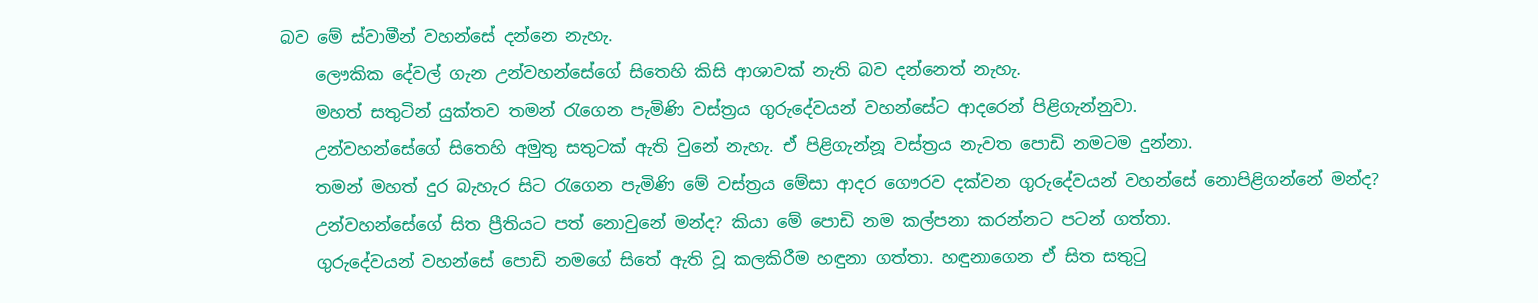බව මේ ස්වාමීන් වහන්සේ දන්නෙ නැහැ.
    ලෞකික දේවල් ගැන උන්වහන්සේගේ සිතෙහි කිසි ආශාවක් නැති බව දන්නෙත් නැහැ.
    මහත් සතුටින් යුක්තව තමන් රැගෙන පැමිණි වස්ත්‍රය ගුරුදේවයන් වහන්සේට ආදරෙන් පිළිගැන්නුවා.
    උන්වහන්සේගේ සිතෙහි අමුතු සතුටක් ඇති වුනේ නැහැ. ඒ පිළිගැන්නූ වස්ත්‍රය නැවත පොඩි නමටම දුන්නා.
    තමන් මහත් දුර බැහැර සිට රැගෙන පැමිණි මේ වස්ත්‍රය මේසා ආදර ගෞරව දක්වන ගුරුදේවයන් වහන්සේ නොපිළිගන්නේ මන්ද?
    උන්වහන්සේගේ සිත ප්‍රීතියට පත් නොවුනේ මන්ද? කියා මේ පොඩි නම කල්පනා කරන්නට පටන් ගත්තා.
    ගුරුදේවයන් වහන්සේ පොඩි නමගේ සිතේ ඇති වූ කලකිරීම හඳුනා ගත්තා. හඳුනාගෙන ඒ සිත සතුටු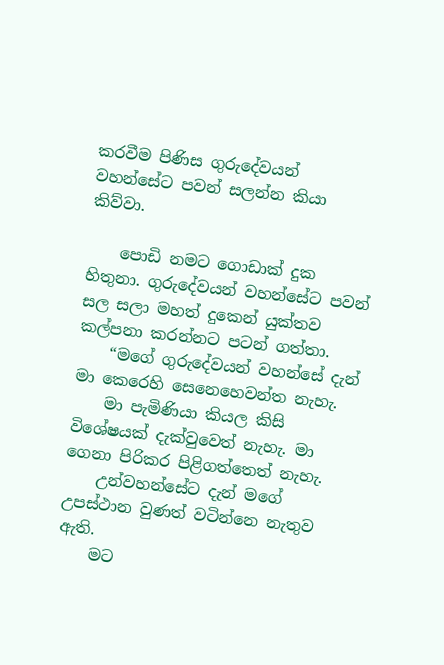කරවීම පිණිස ගුරුදේවයන් වහන්සේට පවන් සලන්න කියා කිව්වා.

    පොඩි නමට ගොඩාක් දුක හිතුනා. ගුරුදේවයන් වහන්සේට පවන් සල සලා මහත් දුකෙන් යුක්තව කල්පනා කරන්නට පටන් ගත්තා.
    “මගේ ගුරුදේවයන් වහන්සේ දැන් මා කෙරෙහි සෙනෙහෙවන්ත නැහැ.
    මා පැමිණියා කියල කිසි විශේෂයක් දැක්වුවෙත් නැහැ. මා ගෙනා පිරිකර පිළිගත්තෙත් නැහැ.
    උන්වහන්සේට දැන් මගේ උපස්ථාන වුණත් වටින්නෙ නැතුව ඇති.
    මට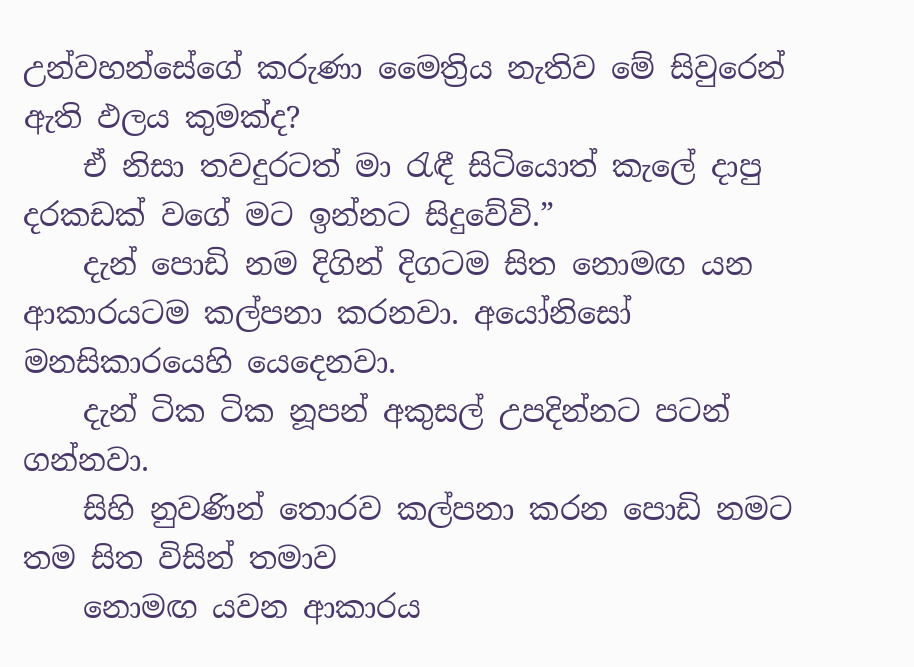උන්වහන්සේගේ කරුණා මෛත්‍රිය නැතිව මේ සිවුරෙන් ඇති ඵලය කුමක්ද?
    ඒ නිසා තවදුරටත් මා රැඳී සිටියොත් කැලේ දාපු දරකඩක් වගේ මට ඉන්නට සිදුවේවි.”
    දැන් පොඩි නම දිගින් දිගටම සිත නොමඟ යන ආකාරයටම කල්පනා කරනවා. අයෝනිසෝ මනසිකාරයෙහි යෙදෙනවා.
    දැන් ටික ටික නූපන් අකුසල් උපදින්නට පටන් ගන්නවා.
    සිහි නුවණින් තොරව කල්පනා කරන පොඩි නමට තම සිත විසින් තමාව
    නොමඟ යවන ආකාරය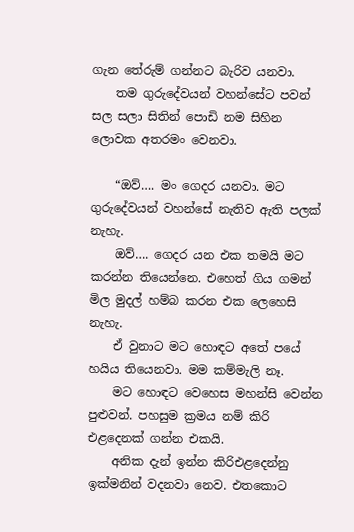ගැන තේරුම් ගන්නට බැරිව යනවා.
    තම ගුරුදේවයන් වහන්සේට පවන් සල සලා සිතින් පොඩි නම සිහින ලොවක අතරමං වෙනවා.

    “ඔව්…. මං ගෙදර යනවා. මට ගුරුදේවයන් වහන්සේ නැතිව ඇති පලක් නැහැ.
    ඔව්…. ගෙදර යන එක තමයි මට කරන්න තියෙන්නෙ. එහෙත් ගිය ගමන් මිල මුදල් හම්බ කරන එක ලෙහෙසි නැහැ.
    ඒ වුනාට මට හොඳට අතේ පයේ හයිය තියෙනවා. මම කම්මැලි නෑ.
    මට හොඳට වෙහෙස මහන්සි වෙන්න පුළුවන්. පහසුම ක්‍රමය නම් කිරි එළදෙනක් ගන්න එකයි.
    අනික දැන් ඉන්න කිරිඑළදෙන්නු ඉක්මනින් වදනවා නෙව. එතකොට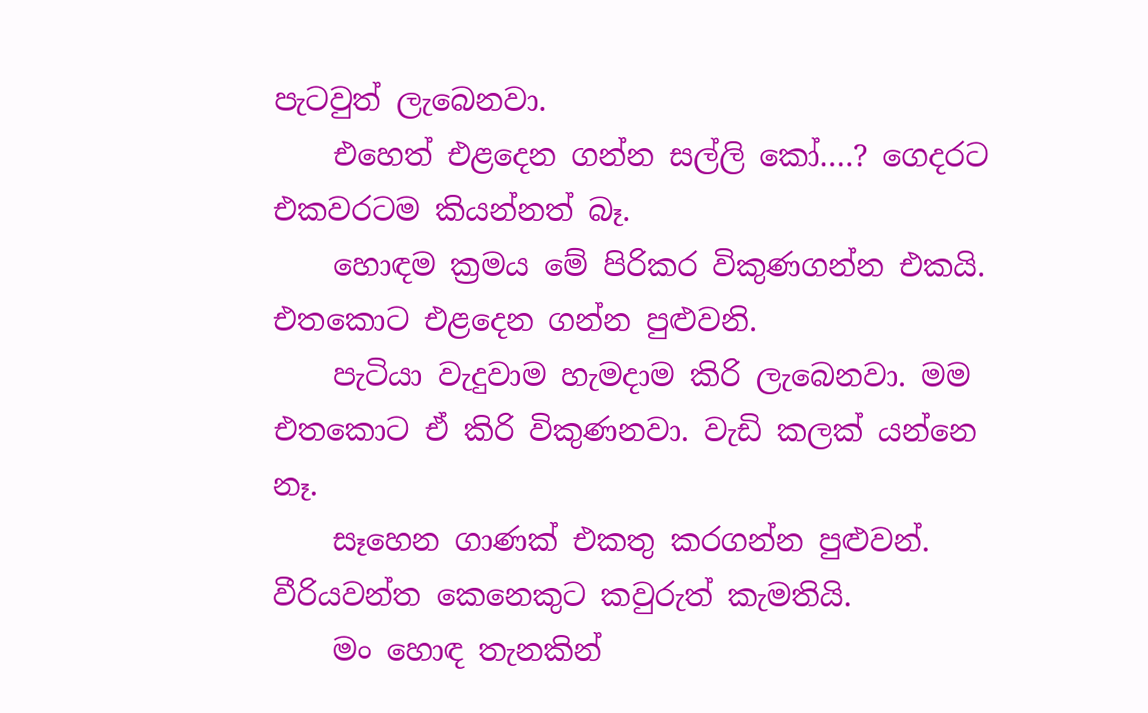පැටවුත් ලැබෙනවා.
    එහෙත් එළදෙන ගන්න සල්ලි කෝ….? ගෙදරට එකවරටම කියන්නත් බෑ.
    හොඳම ක්‍රමය මේ පිරිකර විකුණගන්න එකයි. එතකොට එළදෙන ගන්න පුළුවනි.
    පැටියා වැදුවාම හැමදාම කිරි ලැබෙනවා. මම එතකොට ඒ කිරි විකුණනවා. වැඩි කලක් යන්නෙ නෑ.
    සෑහෙන ගාණක් එකතු කරගන්න පුළුවන්. වීරියවන්ත කෙනෙකුට කවුරුත් කැමතියි.
    මං හොඳ තැනකින්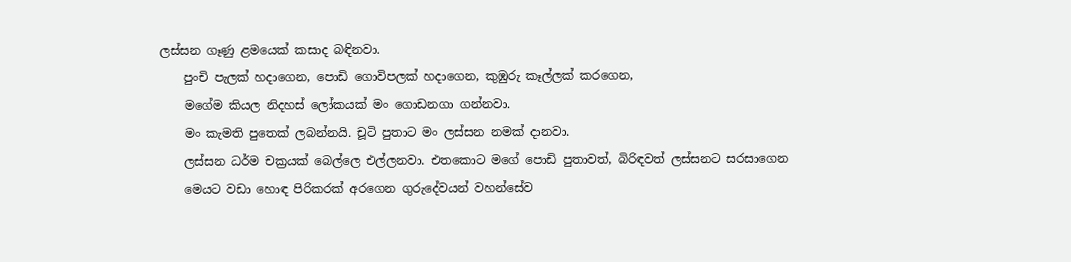ලස්සන ගෑණු ළමයෙක් කසාද බඳිනවා.
    පුංචි පැලක් හදාගෙන, පොඩි ගොවිපලක් හදාගෙන, කුඹුරු කෑල්ලක් කරගෙන,
    මගේම කියල නිදහස් ලෝකයක් මං ගොඩනගා ගන්නවා.
    මං කැමති පුතෙක් ලබන්නයි. චූටි පුතාට මං ලස්සන නමක් දානවා.
    ලස්සන ධර්ම චක්‍රයක් බෙල්ලෙ එල්ලනවා. එතකොට මගේ පොඩි පුතාවත්, බිරිඳවත් ලස්සනට සරසාගෙන
    මෙයට වඩා හොඳ පිරිකරක් අරගෙන ගුරුදේවයන් වහන්සේව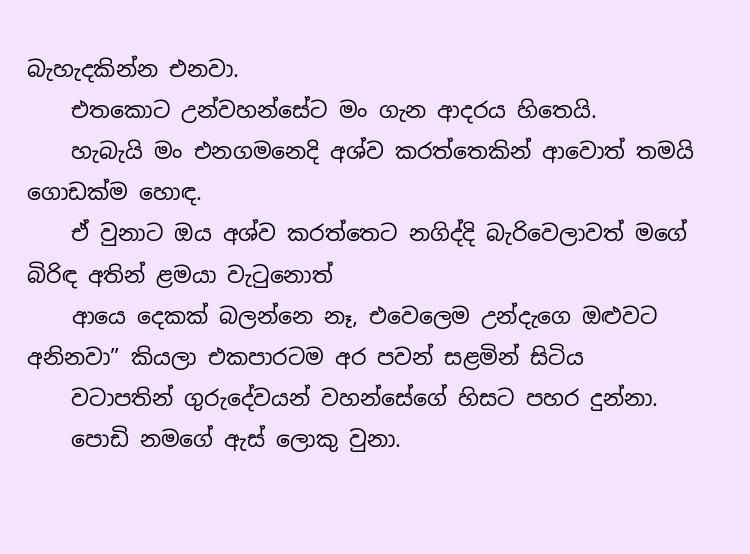බැහැදකින්න එනවා.
    එතකොට උන්වහන්සේට මං ගැන ආදරය හිතෙයි.
    හැබැයි මං එනගමනෙදි අශ්ව කරත්තෙකින් ආවොත් තමයි ගොඩක්ම හොඳ.
    ඒ වුනාට ඔය අශ්ව කරත්තෙට නගිද්දි බැරිවෙලාවත් මගේ බිරිඳ අතින් ළමයා වැටුනොත්
    ආයෙ දෙකක් බලන්නෙ නෑ, එවෙලෙම උන්දැගෙ ඔළුවට අනිනවා” කියලා එකපාරටම අර පවන් සළමින් සිටිය
    වටාපතින් ගුරුදේවයන් වහන්සේගේ හිසට පහර දුන්නා.
    පොඩි නමගේ ඇස් ලොකු වුනා.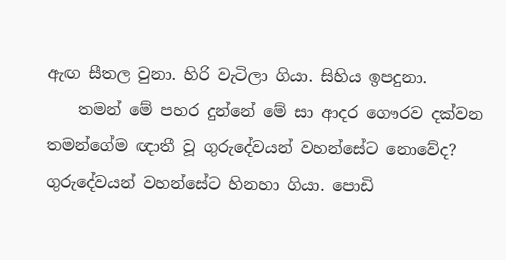ඇඟ සීතල වුනා. හිරි වැටිලා ගියා. සිහිය ඉපදුනා.
    තමන් මේ පහර දුන්නේ මේ සා ආදර ගෞරව දක්වන තමන්ගේම ඥාතී වූ ගුරුදේවයන් වහන්සේට නොවේද? ගුරුදේවයන් වහන්සේට හිනහා ගියා. පොඩි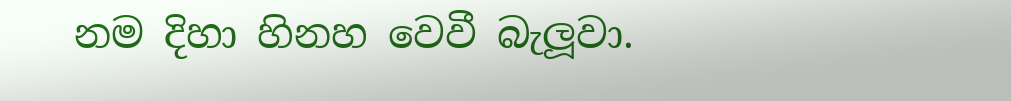නම දිහා හිනහ වෙවී බැලූවා.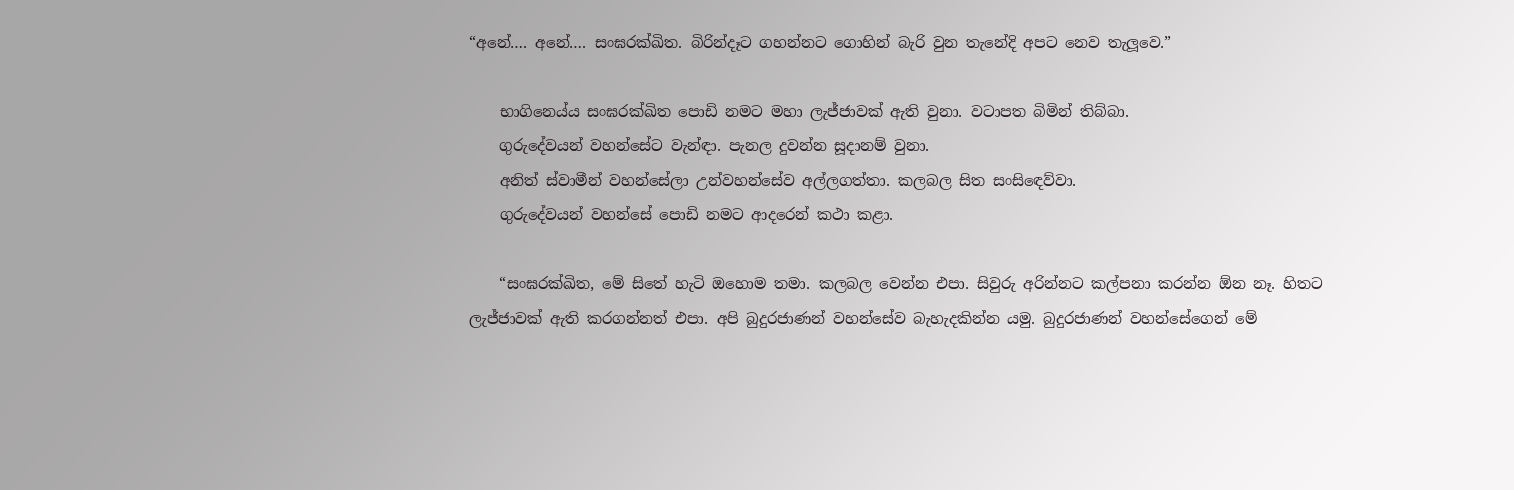“අනේ…. අනේ…. සංඝරක්ඛිත. බිරින්දෑට ගහන්නට ගොහින් බැරි වුන තැනේදි අපට නෙව තැලූවෙ.”

    භාගිනෙය්ය සංඝරක්ඛිත පොඩි නමට මහා ලැජ්ජාවක් ඇති වුනා. වටාපත බිමින් තිබ්බා.
    ගුරුදේවයන් වහන්සේට වැන්ඳා. පැනල දුවන්න සූදානම් වුනා.
    අනිත් ස්වාමීන් වහන්සේලා උන්වහන්සේව අල්ලගත්තා. කලබල සිත සංසිඳෙව්වා.
    ගුරුදේවයන් වහන්සේ පොඩි නමට ආදරෙන් කථා කළා.

    “සංඝරක්ඛිත, මේ සිතේ හැටි ඔහොම තමා. කලබල වෙන්න එපා. සිවුරු අරින්නට කල්පනා කරන්න ඕන නෑ. හිතට ලැජ්ජාවක් ඇති කරගන්නත් එපා. අපි බුදුරජාණන් වහන්සේව බැහැදකින්න යමු. බුදුරජාණන් වහන්සේගෙන් මේ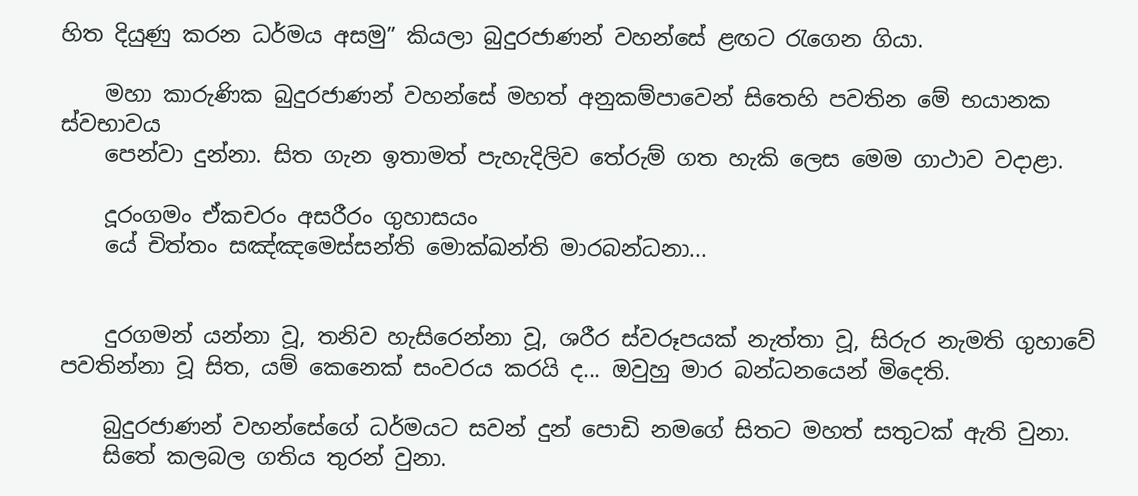හිත දියුණු කරන ධර්මය අසමු” කියලා බුදුරජාණන් වහන්සේ ළඟට රැගෙන ගියා.

    මහා කාරුණික බුදුරජාණන් වහන්සේ මහත් අනුකම්පාවෙන් සිතෙහි පවතින මේ භයානක ස්වභාවය
    පෙන්වා දුන්නා. සිත ගැන ඉතාමත් පැහැදිලිව තේරුම් ගත හැකි ලෙස මෙම ගාථාව වදාළා.

    දූරංගමං ඒකචරං අසරීරං ගුහාසයං
    යේ චිත්තං සඤ්ඤමෙස්සන්ති මොක්ඛන්ති මාරබන්ධනා...


    දුරගමන් යන්නා වූ, තනිව හැසිරෙන්නා වූ, ශරීර ස්වරූපයක් නැත්තා වූ, සිරුර නැමති ගුහාවේ පවතින්නා වූ සිත, යම් කෙනෙක් සංවරය කරයි ද... ඔවුහු මාර බන්ධනයෙන් මිදෙති.

    බුදුරජාණන් වහන්සේගේ ධර්මයට සවන් දුන් පොඩි නමගේ සිතට මහත් සතුටක් ඇති වුනා.
    සිතේ කලබල ගතිය තුරන් වුනා.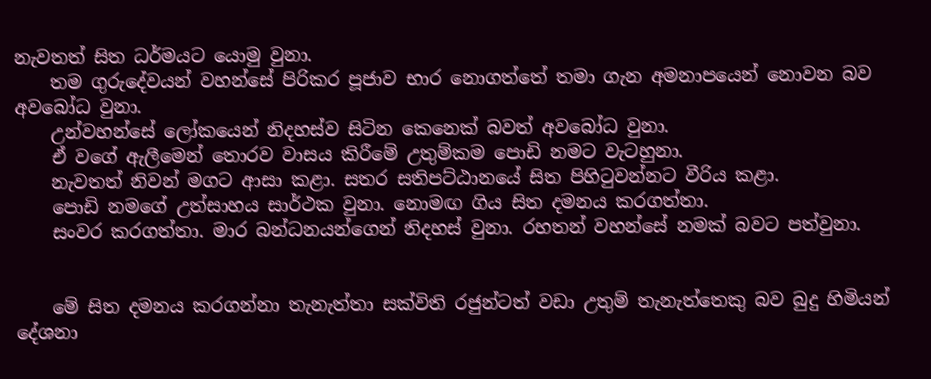නැවතත් සිත ධර්මයට යොමු වුනා.
    තම ගුරුදේවයන් වහන්සේ පිරිකර පූජාව භාර නොගත්තේ තමා ගැන අමනාපයෙන් නොවන බව අවබෝධ වුනා.
    උන්වහන්සේ ලෝකයෙන් නිදහස්ව සිටින කෙනෙක් බවත් අවබෝධ වුනා.
    ඒ වගේ ඇලීමෙන් තොරව වාසය කිරීමේ උතුම්කම පොඩි නමට වැටහුනා.
    නැවතත් නිවන් මගට ආසා කළා. සතර සතිපට්ඨානයේ සිත පිහිටුවන්නට වීරිය කළා.
    පොඩි නමගේ උත්සාහය සාර්ථක වුනා. නොමඟ ගිය සිත දමනය කරගත්තා.
    සංවර කරගත්තා. මාර බන්ධනයන්ගෙන් නිදහස් වුනා. රහතන් වහන්සේ නමක් බවට පත්වුනා.


    මේ සිත දමනය කරගන්නා තැනැත්තා සක්විති රජුන්ටත් වඩා උතුම් තැනැත්තෙකු බව බුදු හිමියන් දේශනා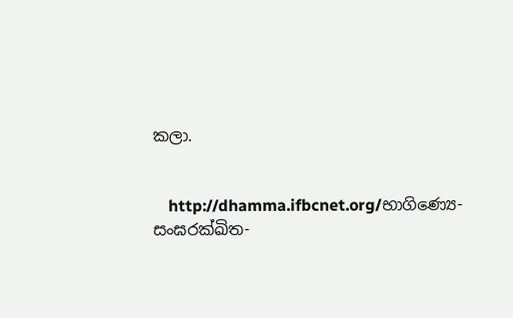කලා.


    http://dhamma.ifbcnet.org/භාගිණ්‍යෙ-සංඝරක්ඛිත-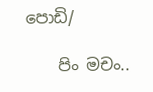පොඩි/

    පිං මචං..